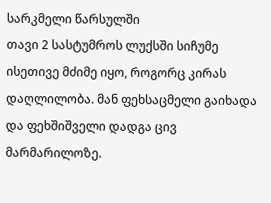სარკმელი წარსულში
თავი 2 სასტუმროს ლუქსში სიჩუმე ისეთივე მძიმე იყო, როგორც კირას დაღლილობა. მან ფეხსაცმელი გაიხადა და ფეხშიშველი დადგა ცივ მარმარილოზე.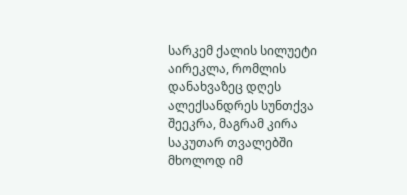სარკემ ქალის სილუეტი აირეკლა, რომლის დანახვაზეც დღეს ალექსანდრეს სუნთქვა შეეკრა, მაგრამ კირა საკუთარ თვალებში მხოლოდ იმ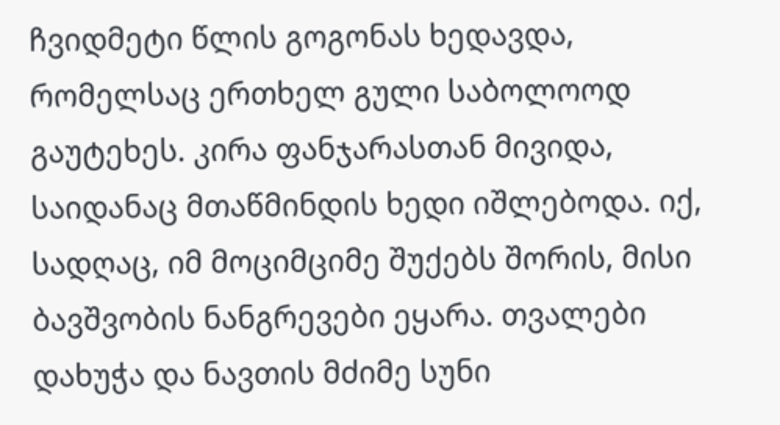ჩვიდმეტი წლის გოგონას ხედავდა, რომელსაც ერთხელ გული საბოლოოდ გაუტეხეს. კირა ფანჯარასთან მივიდა, საიდანაც მთაწმინდის ხედი იშლებოდა. იქ, სადღაც, იმ მოციმციმე შუქებს შორის, მისი ბავშვობის ნანგრევები ეყარა. თვალები დახუჭა და ნავთის მძიმე სუნი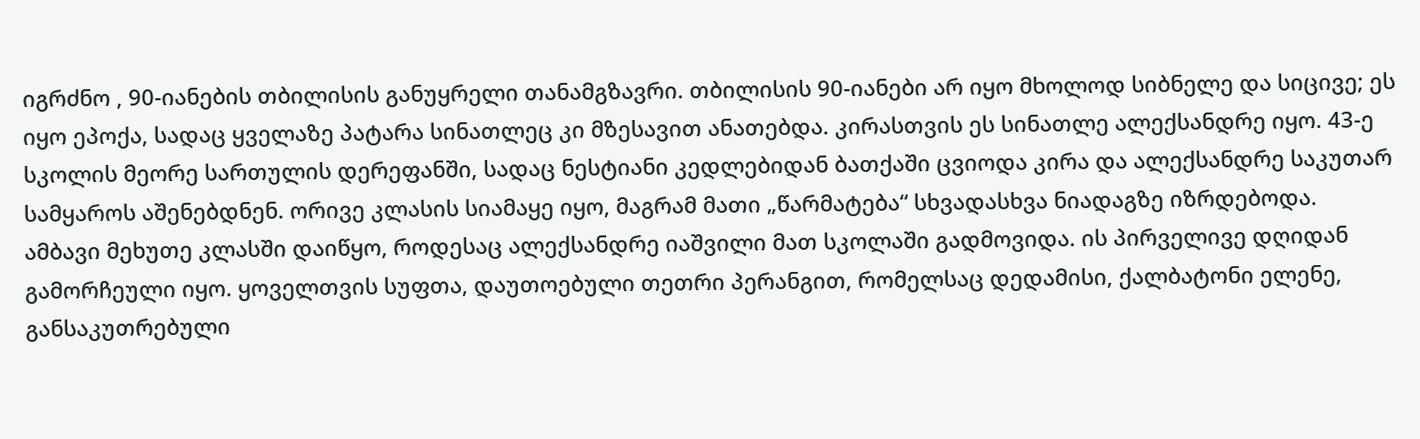იგრძნო , 90-იანების თბილისის განუყრელი თანამგზავრი. თბილისის 90-იანები არ იყო მხოლოდ სიბნელე და სიცივე; ეს იყო ეპოქა, სადაც ყველაზე პატარა სინათლეც კი მზესავით ანათებდა. კირასთვის ეს სინათლე ალექსანდრე იყო. 43-ე სკოლის მეორე სართულის დერეფანში, სადაც ნესტიანი კედლებიდან ბათქაში ცვიოდა კირა და ალექსანდრე საკუთარ სამყაროს აშენებდნენ. ორივე კლასის სიამაყე იყო, მაგრამ მათი „წარმატება“ სხვადასხვა ნიადაგზე იზრდებოდა. ამბავი მეხუთე კლასში დაიწყო, როდესაც ალექსანდრე იაშვილი მათ სკოლაში გადმოვიდა. ის პირველივე დღიდან გამორჩეული იყო. ყოველთვის სუფთა, დაუთოებული თეთრი პერანგით, რომელსაც დედამისი, ქალბატონი ელენე, განსაკუთრებული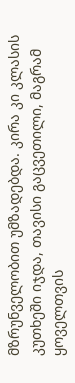მზრუნველობით უმზადებდა. კირა კი კლასის კუთხეში იჯდა, თავისი გაცვეთილი, მაგრამ ყოველთვის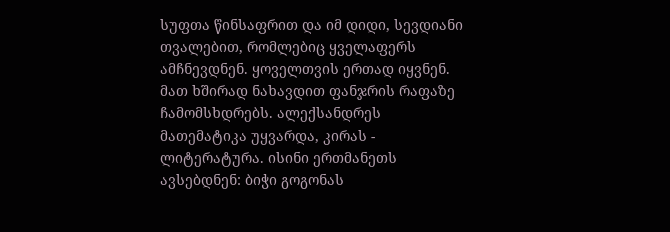სუფთა წინსაფრით და იმ დიდი, სევდიანი თვალებით, რომლებიც ყველაფერს ამჩნევდნენ. ყოველთვის ერთად იყვნენ. მათ ხშირად ნახავდით ფანჯრის რაფაზე ჩამომსხდრებს. ალექსანდრეს მათემატიკა უყვარდა, კირას - ლიტერატურა. ისინი ერთმანეთს ავსებდნენ: ბიჭი გოგონას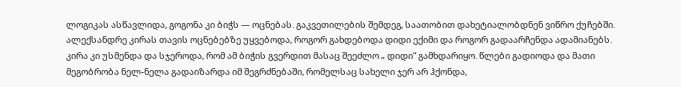ლოგიკას ასწავლიდა, გოგონა კი ბიჭს — ოცნებას. გაკვეთილების შემდეგ, საათობით დახეტიალობდნენ ვიწრო ქუჩებში. ალექსანდრე კირას თავის ოცნებებზე უყვებოდა, როგორ გახდებოდა დიდი ექიმი და როგორ გადაარჩენდა ადამიანებს. კირა კი უსმენდა და სჯეროდა, რომ ამ ბიჭის გვერდით მასაც შეეძლო „ დიდი“ გამხდარიყო. წლები გადიოდა და მათი მეგობრობა ნელ-ნელა გადაიზარდა იმ შეგრძნებაში, რომელსაც სახელი ჯერ არ ჰქონდა,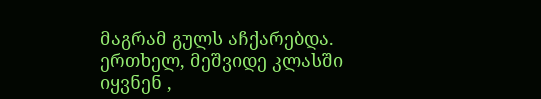მაგრამ გულს აჩქარებდა. ერთხელ, მეშვიდე კლასში იყვნენ ,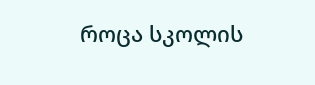როცა სკოლის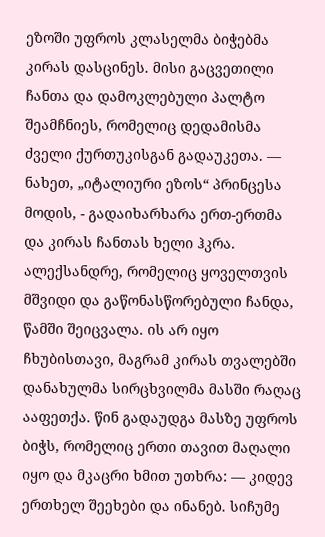ეზოში უფროს კლასელმა ბიჭებმა კირას დასცინეს. მისი გაცვეთილი ჩანთა და დამოკლებული პალტო შეამჩნიეს, რომელიც დედამისმა ძველი ქურთუკისგან გადაუკეთა. — ნახეთ, „იტალიური ეზოს“ პრინცესა მოდის, - გადაიხარხარა ერთ-ერთმა და კირას ჩანთას ხელი ჰკრა. ალექსანდრე, რომელიც ყოველთვის მშვიდი და გაწონასწორებული ჩანდა, წამში შეიცვალა. ის არ იყო ჩხუბისთავი, მაგრამ კირას თვალებში დანახულმა სირცხვილმა მასში რაღაც ააფეთქა. წინ გადაუდგა მასზე უფროს ბიჭს, რომელიც ერთი თავით მაღალი იყო და მკაცრი ხმით უთხრა: — კიდევ ერთხელ შეეხები და ინანებ. სიჩუმე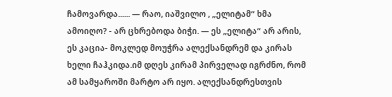ჩამოვარდა...... — რაო, იაშვილო , „ელიტამ“ ხმა ამოიღო? - არ ცხრებოდა ბიჭი. — ეს „ელიტა“ არ არის, ეს კაცია- მოკლედ მოუჭრა ალექსანდრემ და კირას ხელი ჩაჰკიდა.იმ დღეს კირამ პირველად იგრძნო, რომ ამ სამყაროში მარტო არ იყო. ალექსანდრესთვის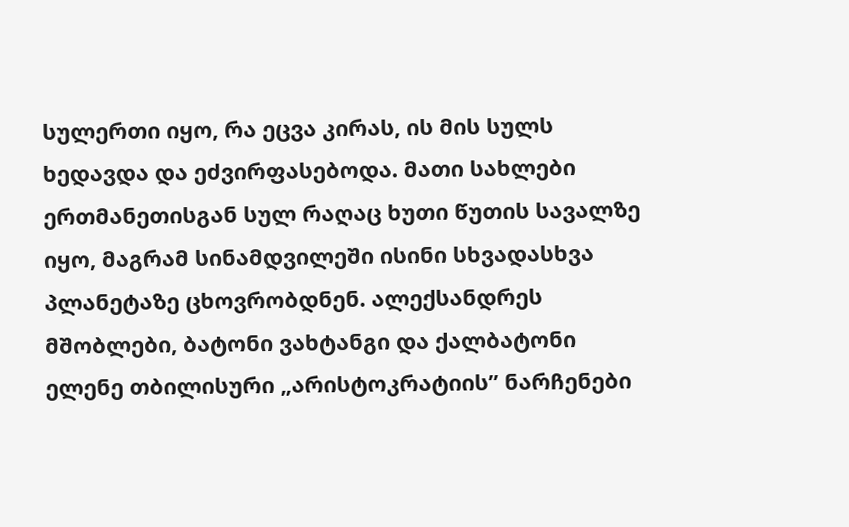სულერთი იყო, რა ეცვა კირას, ის მის სულს ხედავდა და ეძვირფასებოდა. მათი სახლები ერთმანეთისგან სულ რაღაც ხუთი წუთის სავალზე იყო, მაგრამ სინამდვილეში ისინი სხვადასხვა პლანეტაზე ცხოვრობდნენ. ალექსანდრეს მშობლები, ბატონი ვახტანგი და ქალბატონი ელენე თბილისური „არისტოკრატიის’’ ნარჩენები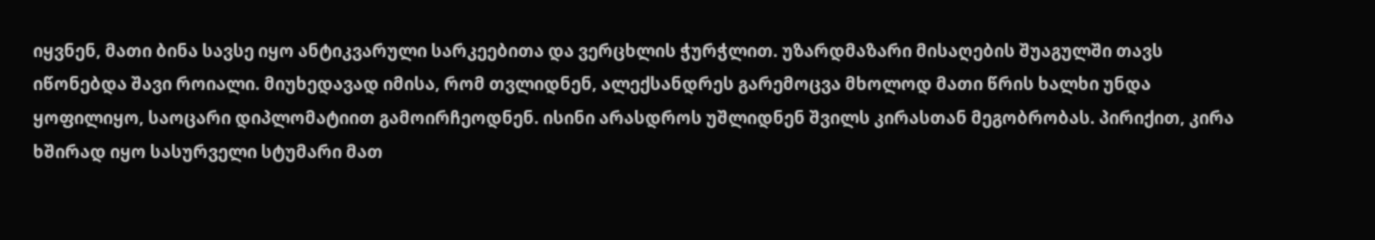იყვნენ, მათი ბინა სავსე იყო ანტიკვარული სარკეებითა და ვერცხლის ჭურჭლით. უზარდმაზარი მისაღების შუაგულში თავს იწონებდა შავი როიალი. მიუხედავად იმისა, რომ თვლიდნენ, ალექსანდრეს გარემოცვა მხოლოდ მათი წრის ხალხი უნდა ყოფილიყო, საოცარი დიპლომატიით გამოირჩეოდნენ. ისინი არასდროს უშლიდნენ შვილს კირასთან მეგობრობას. პირიქით, კირა ხშირად იყო სასურველი სტუმარი მათ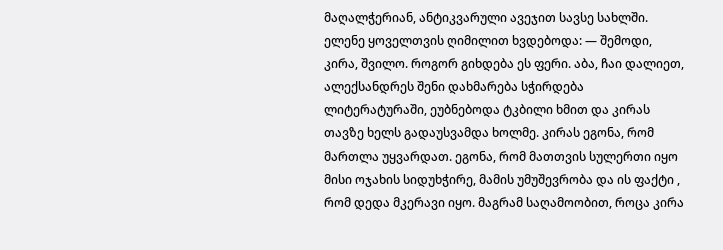მაღალჭერიან, ანტიკვარული ავეჯით სავსე სახლში. ელენე ყოველთვის ღიმილით ხვდებოდა: — შემოდი, კირა, შვილო. როგორ გიხდება ეს ფერი. აბა, ჩაი დალიეთ, ალექსანდრეს შენი დახმარება სჭირდება ლიტერატურაში, ეუბნებოდა ტკბილი ხმით და კირას თავზე ხელს გადაუსვამდა ხოლმე. კირას ეგონა, რომ მართლა უყვარდათ. ეგონა, რომ მათთვის სულერთი იყო მისი ოჯახის სიდუხჭირე, მამის უმუშევრობა და ის ფაქტი , რომ დედა მკერავი იყო. მაგრამ საღამოობით, როცა კირა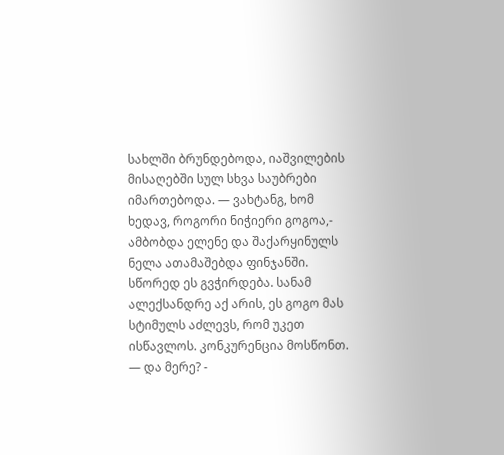სახლში ბრუნდებოდა, იაშვილების მისაღებში სულ სხვა საუბრები იმართებოდა. — ვახტანგ, ხომ ხედავ, როგორი ნიჭიერი გოგოა,- ამბობდა ელენე და შაქარყინულს ნელა ათამაშებდა ფინჯანში. სწორედ ეს გვჭირდება. სანამ ალექსანდრე აქ არის, ეს გოგო მას სტიმულს აძლევს, რომ უკეთ ისწავლოს. კონკურენცია მოსწონთ. — და მერე? -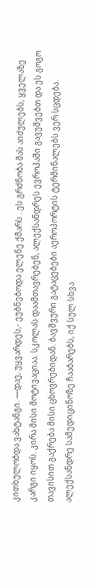კითხულობდა ვახტანგი. —დაე, უყვარდეს,- ეუბნებოდა ელენე ქმარს . ეს გრძნობა მას აიძულებს, ყველაზე კარგი იყოს. კირა მისი მოტივაციაა. სკოლას დაამთავრებენ, ალექსანდრეს ევროპაში გავუშვებთ და ეს გოგო თავისით გაქრება მისი ცხოვრებიდან. ბავშვური გატაცებები აეროპორტის ტერმინალებს ვერ სცდება. ალექსანდრე სამედიცინოზე ჩააბარებს, იქ სულ სხვა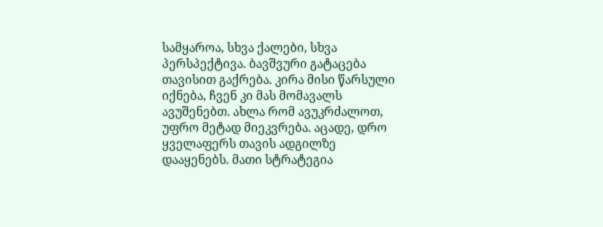სამყაროა, სხვა ქალები, სხვა პერსპექტივა. ბავშვური გატაცება თავისით გაქრება. კირა მისი წარსული იქნება, ჩვენ კი მას მომავალს ავუშენებთ. ახლა რომ ავუკრძალოთ, უფრო მეტად მიეკვრება. აცადე, დრო ყველაფერს თავის ადგილზე დააყენებს. მათი სტრატეგია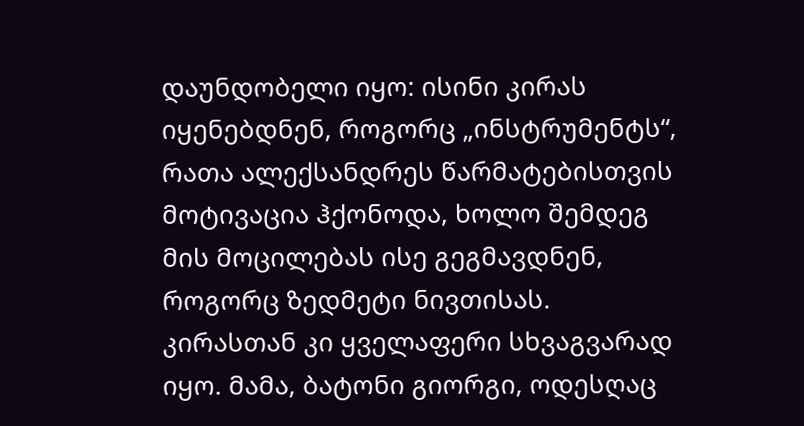დაუნდობელი იყო: ისინი კირას იყენებდნენ, როგორც „ინსტრუმენტს“, რათა ალექსანდრეს წარმატებისთვის მოტივაცია ჰქონოდა, ხოლო შემდეგ მის მოცილებას ისე გეგმავდნენ, როგორც ზედმეტი ნივთისას. კირასთან კი ყველაფერი სხვაგვარად იყო. მამა, ბატონი გიორგი, ოდესღაც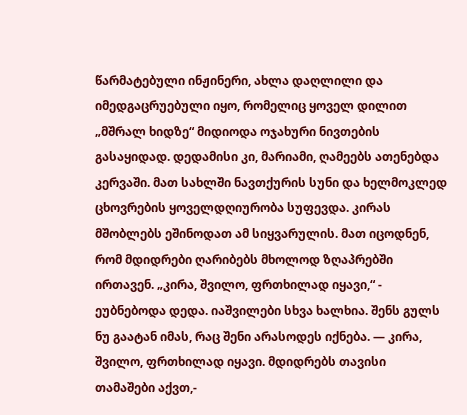წარმატებული ინჟინერი, ახლა დაღლილი და იმედგაცრუებული იყო, რომელიც ყოველ დილით „მშრალ ხიდზე“ მიდიოდა ოჯახური ნივთების გასაყიდად. დედამისი კი, მარიამი, ღამეებს ათენებდა კერვაში. მათ სახლში ნავთქურის სუნი და ხელმოკლედ ცხოვრების ყოველდღიურობა სუფევდა. კირას მშობლებს ეშინოდათ ამ სიყვარულის. მათ იცოდნენ, რომ მდიდრები ღარიბებს მხოლოდ ზღაპრებში ირთავენ. „კირა, შვილო, ფრთხილად იყავი,“ - ეუბნებოდა დედა. იაშვილები სხვა ხალხია. შენს გულს ნუ გაატან იმას, რაც შენი არასოდეს იქნება. — კირა, შვილო, ფრთხილად იყავი. მდიდრებს თავისი თამაშები აქვთ,-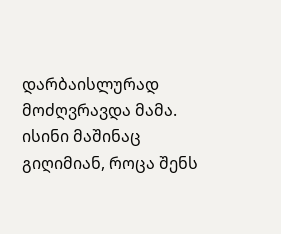დარბაისლურად მოძღვრავდა მამა. ისინი მაშინაც გიღიმიან, როცა შენს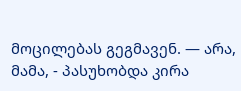მოცილებას გეგმავენ. — არა, მამა, - პასუხობდა კირა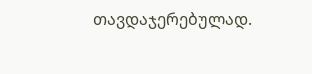თავდაჯერებულად.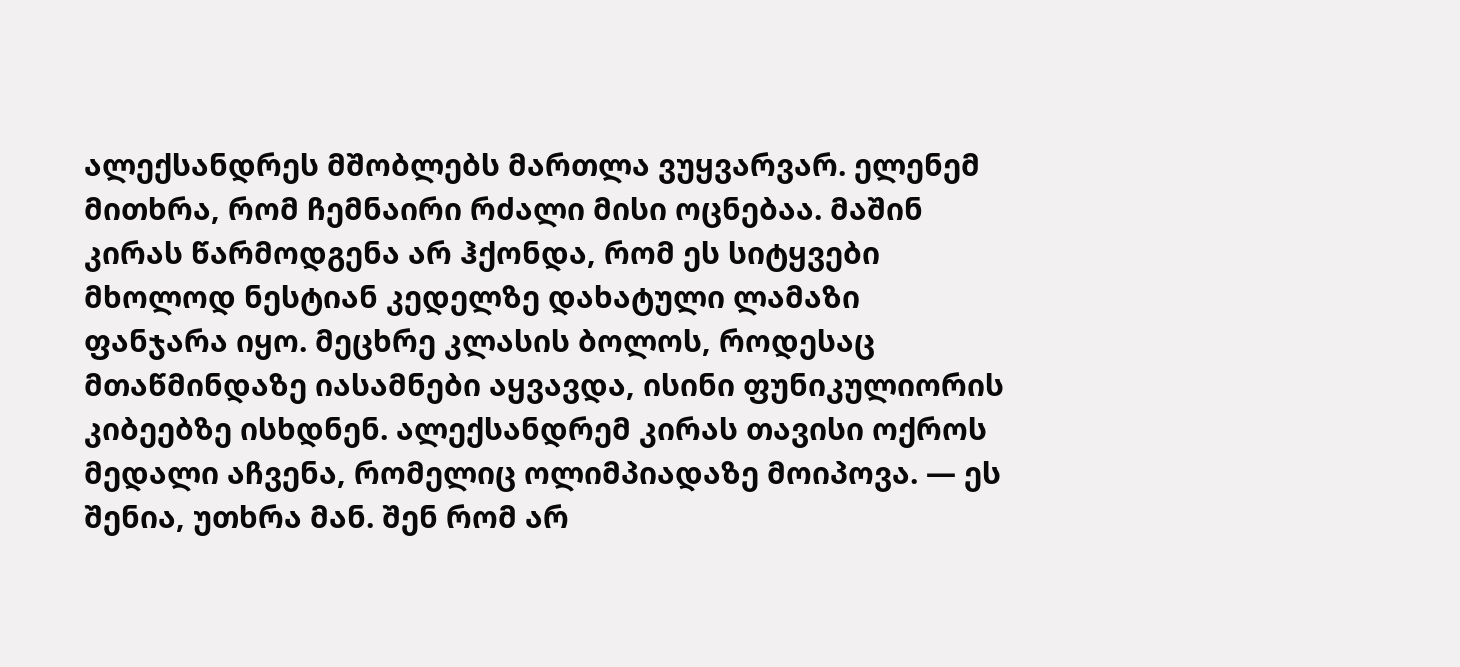ალექსანდრეს მშობლებს მართლა ვუყვარვარ. ელენემ მითხრა, რომ ჩემნაირი რძალი მისი ოცნებაა. მაშინ კირას წარმოდგენა არ ჰქონდა, რომ ეს სიტყვები მხოლოდ ნესტიან კედელზე დახატული ლამაზი ფანჯარა იყო. მეცხრე კლასის ბოლოს, როდესაც მთაწმინდაზე იასამნები აყვავდა, ისინი ფუნიკულიორის კიბეებზე ისხდნენ. ალექსანდრემ კირას თავისი ოქროს მედალი აჩვენა, რომელიც ოლიმპიადაზე მოიპოვა. — ეს შენია, უთხრა მან. შენ რომ არ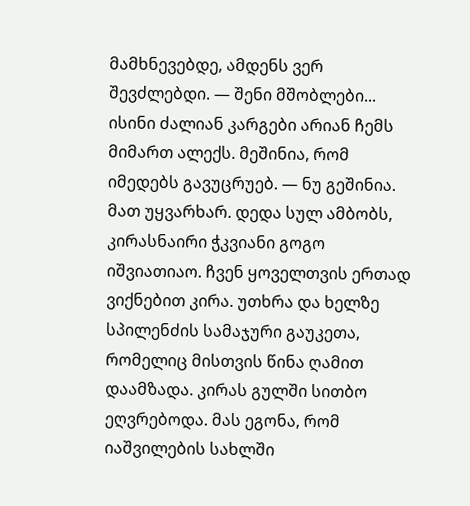მამხნევებდე, ამდენს ვერ შევძლებდი. — შენი მშობლები... ისინი ძალიან კარგები არიან ჩემს მიმართ ალექს. მეშინია, რომ იმედებს გავუცრუებ. — ნუ გეშინია. მათ უყვარხარ. დედა სულ ამბობს, კირასნაირი ჭკვიანი გოგო იშვიათიაო. ჩვენ ყოველთვის ერთად ვიქნებით კირა. უთხრა და ხელზე სპილენძის სამაჯური გაუკეთა, რომელიც მისთვის წინა ღამით დაამზადა. კირას გულში სითბო ეღვრებოდა. მას ეგონა, რომ იაშვილების სახლში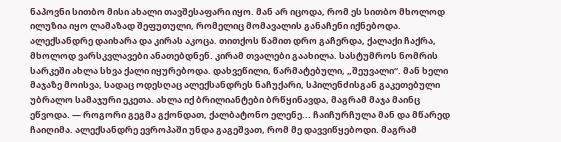ნაპოვნი სითბო მისი ახალი თავშესაფარი იყო. მან არ იცოდა, რომ ეს სითბო მხოლოდ ილუზია იყო ლამაზად შეფუთული, რომელიც მომავალის განაჩენი იქნებოდა. ალექსანდრე დაიხარა და კირას აკოცა. თითქოს წამით დრო გაჩერდა, ქალაქი ჩაქრა, მხოლოდ ვარსკვლავები ანათებდნენ. კირამ თვალები გაახილა. სასტუმროს ნომრის სარკეში ახლა სხვა ქალი იყურებოდა. დახვეწილი, წარმატებული, „შეუვალი“. მან ხელი მაჯაზე მოისვა, სადაც ოდესღაც ალექსანდრეს ნაჩუქარი, სპილენძისგან გაკეთებული უბრალო სამაჯური ეკეთა. ახლა იქ ბრილიანტები ბრწყინავდა, მაგრამ მაჯა მაინც ეწვოდა. — როგორი გეგმა გქონდათ, ქალბატონო ელენე... ჩაიჩურჩულა მან და მწარედ ჩაიღიმა. ალექსანდრე ევროპაში უნდა გაგეშვათ, რომ მე დავვიწყებოდი. მაგრამ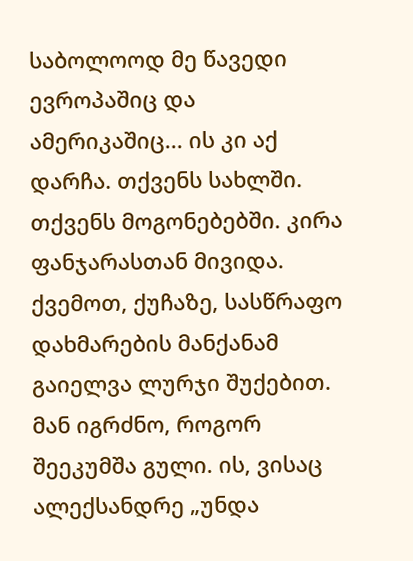საბოლოოდ მე წავედი ევროპაშიც და ამერიკაშიც... ის კი აქ დარჩა. თქვენს სახლში. თქვენს მოგონებებში. კირა ფანჯარასთან მივიდა. ქვემოთ, ქუჩაზე, სასწრაფო დახმარების მანქანამ გაიელვა ლურჯი შუქებით. მან იგრძნო, როგორ შეეკუმშა გული. ის, ვისაც ალექსანდრე „უნდა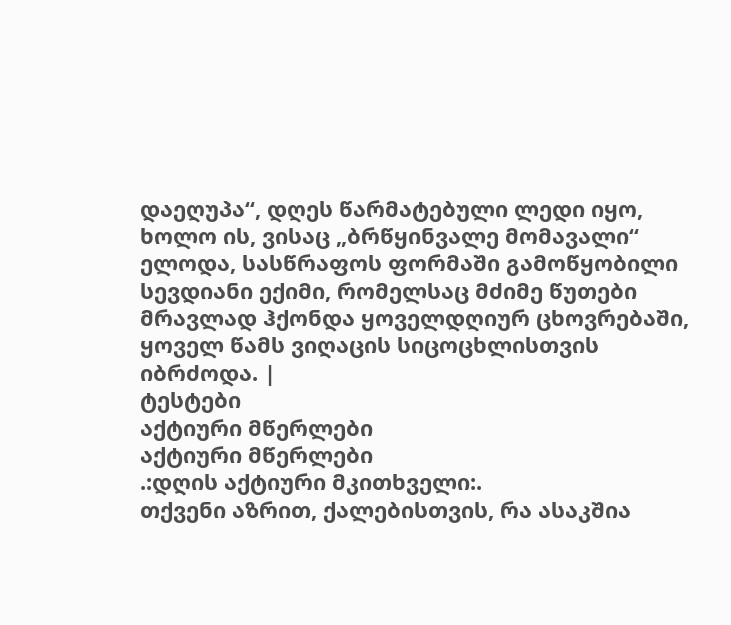დაეღუპა“, დღეს წარმატებული ლედი იყო, ხოლო ის, ვისაც „ბრწყინვალე მომავალი“ ელოდა, სასწრაფოს ფორმაში გამოწყობილი სევდიანი ექიმი, რომელსაც მძიმე წუთები მრავლად ჰქონდა ყოველდღიურ ცხოვრებაში, ყოველ წამს ვიღაცის სიცოცხლისთვის იბრძოდა. |
ტესტები
აქტიური მწერლები
აქტიური მწერლები
.:დღის აქტიური მკითხველი:.
თქვენი აზრით, ქალებისთვის, რა ასაკშია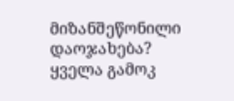მიზანშეწონილი დაოჯახება?
ყველა გამოკ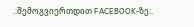.:შემოგვიერთდით FACEBOOK-ზე:.